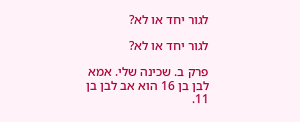לגור יחד או לא?

לגור יחד או לא?

פרק ב. שכינה שלי. אמא לבן בן 16 הוא אב לבן בן 11.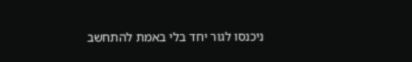ניכנסו לגור יחד בלי באמת להתחשב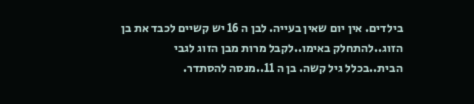בילדים. אין יום שאין בעייה. לבן ה 16 יש קשיים לכבד את בן הזוג..להתחלק באימו..לקבל מרות מבן הזוג לגבי הבית..בכלל גיל קשה. בן ה 11..מנסה להסתדר.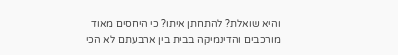והיא שואלת? להתחתן איתו? כי היחסים מאוד מורכבים והדינמיקה בבית בין ארבעתם לא הכי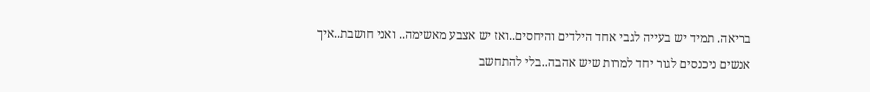בריאה. תמיד יש בעייה לגבי אחד הילדים והיחסים..ואז יש אצבע מאשימה.. ואני חושבת..איך אנשים ניכנסים לגור יחד למרות שיש אהבה..בלי להתחשב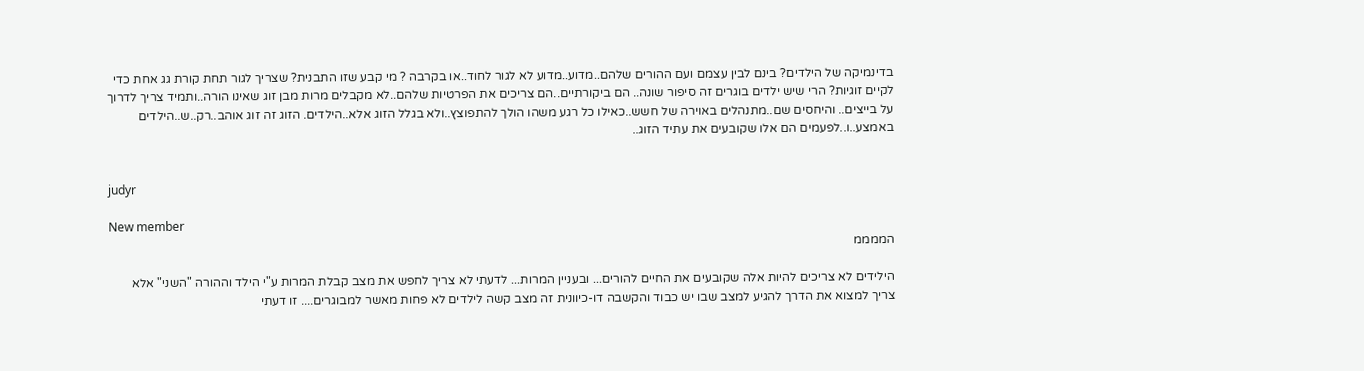בדינמיקה של הילדים? בינם לבין עצמם ועם ההורים שלהם..מדוע..מדוע לא לגור לחוד..או בקרבה ? מי קבע שזו התבנית? שצריך לגור תחת קורת גג אחת כדי לקיים זוגיות? הרי שיש ילדים בוגרים זה סיפור שונה.. הם ביקורתיים..הם צריכים את הפרטיות שלהם..לא מקבלים מרות מבן זוג שאינו הורה..ותמיד צריך לדרוך על בייצים.. והיחסים שם..מתנהלים באוירה של חשש..כאילו כל רגע משהו הולך להתפוצץ..ולא בגלל הזוג אלא..הילדים. הזוג זה זוג אוהב..רק..ש..הילדים באמצע..ו..לפעמים הם אלו שקובעים את עתיד הזוג..


judyr

New member
הממממ

הילידים לא צריכים להיות אלה שקובעים את החיים להורים... ובעניין המרות... לדעתי לא צריך לחפש את מצב קבלת המרות ע"י הילד וההורה "השני" אלא צריך למצוא את הדרך להגיע למצב שבו יש כבוד והקשבה דו-כיוונית זה מצב קשה לילדים לא פחות מאשר למבוגרים.... זו דעתי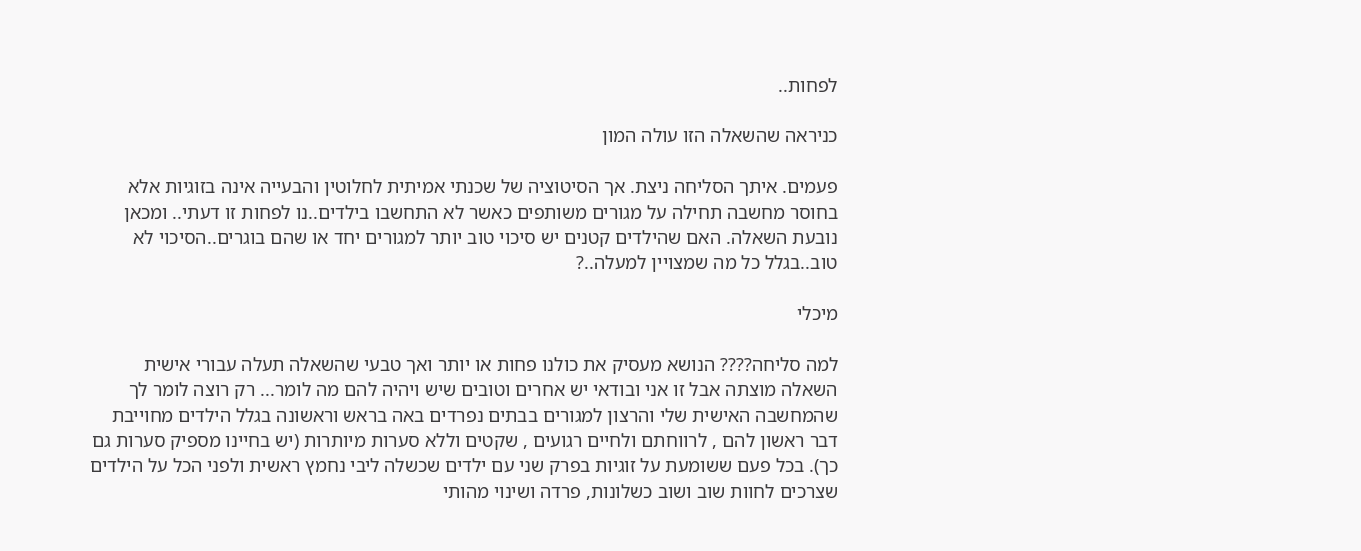לפחות..

כניראה שהשאלה הזו עולה המון

פעמים. איתך הסליחה ניצת. אך הסיטוציה של שכנתי אמיתית לחלוטין והבעייה אינה בזוגיות אלא בחוסר מחשבה תחילה על מגורים משותפים כאשר לא התחשבו בילדים..נו לפחות זו דעתי.. ומכאן נובעת השאלה. האם שהילדים קטנים יש סיכוי טוב יותר למגורים יחד או שהם בוגרים..הסיכוי לא טוב..בגלל כל מה שמצויין למעלה..?

מיכלי

למה סליחה???? הנושא מעסיק את כולנו פחות או יותר ואך טבעי שהשאלה תעלה עבורי אישית השאלה מוצתה אבל זו אני ובודאי יש אחרים וטובים שיש ויהיה להם מה לומר... רק רוצה לומר לך שהמחשבה האישית שלי והרצון למגורים בבתים נפרדים באה בראש וראשונה בגלל הילדים מחוייבת דבר ראשון להם , לרווחתם ולחיים רגועים , שקטים וללא סערות מיותרות (יש בחיינו מספיק סערות גם כך). בכל פעם ששומעת על זוגיות בפרק שני עם ילדים שכשלה ליבי נחמץ ראשית ולפני הכל על הילדים שצרכים לחוות שוב ושוב כשלונות, פרדה ושינוי מהותי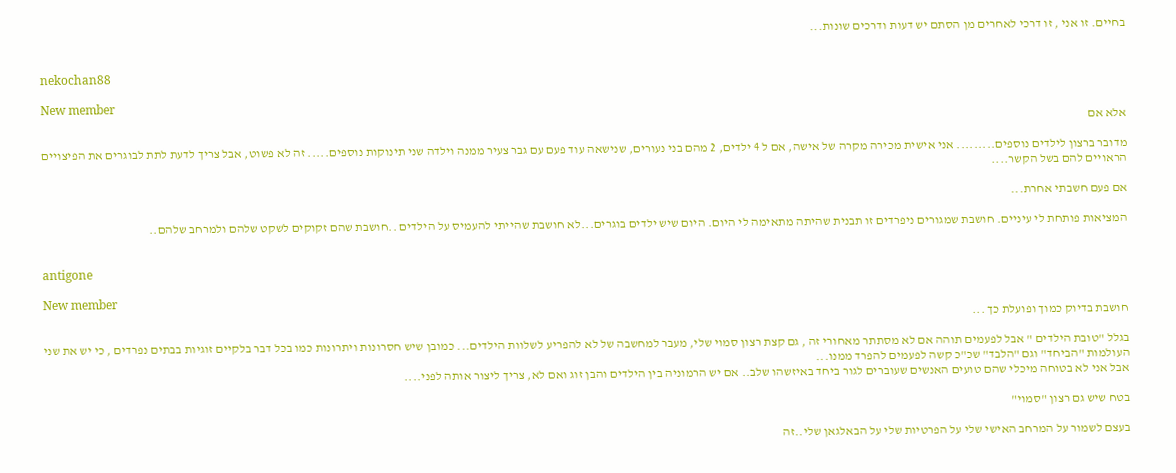בחיים. זו אני , זו דרכי לאחרים מן הסתם יש דעות ודרכים שונות...


nekochan88

New member
אלא אם

מדובר ברצון לילדים נוספים......... אני אישית מכירה מקרה של אישה, אם ל 4 ילדים, 2 מהם בני נעורים, שנישאה עוד פעם עם גבר צעיר ממנה וילדה שני תינוקות נוספים..... זה לא פשוט, אבל צריך לדעת לתת לבוגרים את הפיצויים הראויים להם בשל הקשר....

אם פעם חשבתי אחרת...

המציאות פותחת לי עיניים. חושבת שמגורים ניפרדים זו תבנית שהיתה מתאימה לי היום. היום שיש ילדים בוגרים...לא חושבת שהייתי להעמיס על הילדים ..חושבת שהם זקוקים לשקט שלהם ולמרחב שלהם..


antigone

New member
חושבת בדיוק כמוך ופועלת כך ...

בגלל "טובת הילדים " אבל לפעמים תוהה אם לא מסתתר מאחורי זה , גם קצת רצון סמוי שלי, מעבר למחשבה של לא להפריע לשלוות הילדים... כמובן שיש חסרונות ויתרונות כמו בכל דבר בלקיים זוגיות בבתים נפרדים , כי יש את שני העולמות "הביחד" וגם "הלבד" שכ"כ קשה לפעמים להפרד ממנו...
אבל אני לא בטוחה מיכלי שהם טועים האנשים שעוברים לגור ביחד באיזשהו שלב.. אם יש הרמוניה בין הילדים והבן זוג ואם לא, צריך ליצור אותה לפני....

בטח שיש גם רצון "סמוי"

בעצם לשמור על המרחב האישי שלי על הפרטיות שלי על הבאלגאן שלי..זה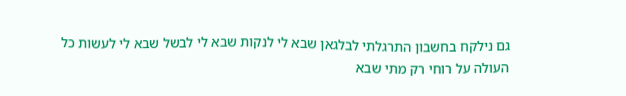גם נילקח בחשבון התרגלתי לבלגאן שבא לי לנקות שבא לי לבשל שבא לי לעשות כל העולה על רוחי רק מתי שבא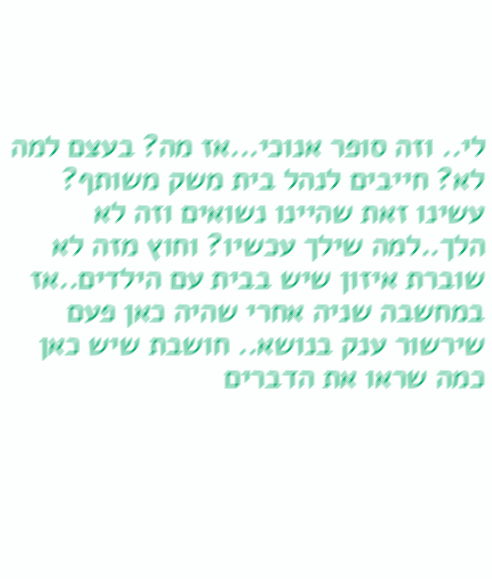לי.. וזה סופר אנוכי...אז מה? בעצם למה לא? חייבים לנהל בית משק משותף? עשינו זאת שהיינו נשואים וזה לא הלך..למה שילך עכשיו? וחוץ מזה לא שוברת איזון שיש בבית עם הילדים..אז במחשבה שניה אחרי שהיה כאן פעם שירשור ענק בנושא.. חושבת שיש כאן כמה שראו את הדברים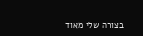בצורה שלי מאוד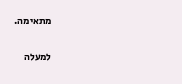מתאימה.

למעלה